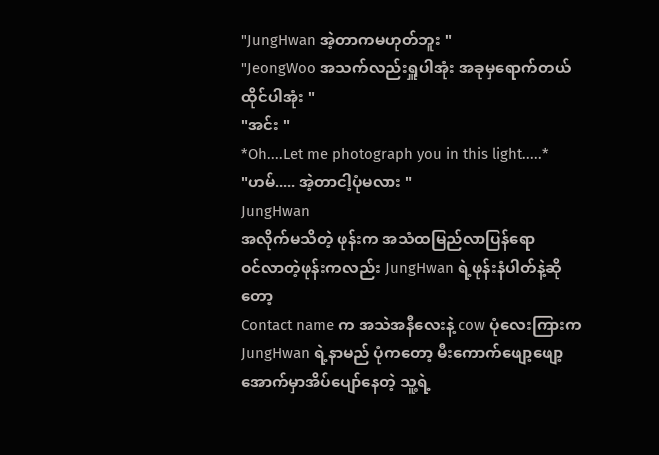"JungHwan အဲ့တာကမဟုတ်ဘူး "
"JeongWoo အသက်လည်းရှူပါအုံး အခုမှရောက်တယ် ထိုင်ပါအုံး "
"အင်း "
*Oh....Let me photograph you in this light.....*
"ဟမ်..... အဲ့တာငါ့ပုံမလား "
JungHwan
အလိုက်မသိတဲ့ ဖုန်းက အသံထမြည်လာပြန်ရော
ဝင်လာတဲ့ဖုန်းကလည်း JungHwan ရဲ့ဖုန်းနံပါတ်နဲ့ဆိုတော့
Contact name က အသဲအနီလေးနဲ့ cow ပုံလေးကြားက
JungHwan ရဲ့နာမည် ပုံကတော့ မီးကောက်ဖျော့ဖျော့အောက်မှာအိပ်ပျော်နေတဲ့ သူ့ရဲ့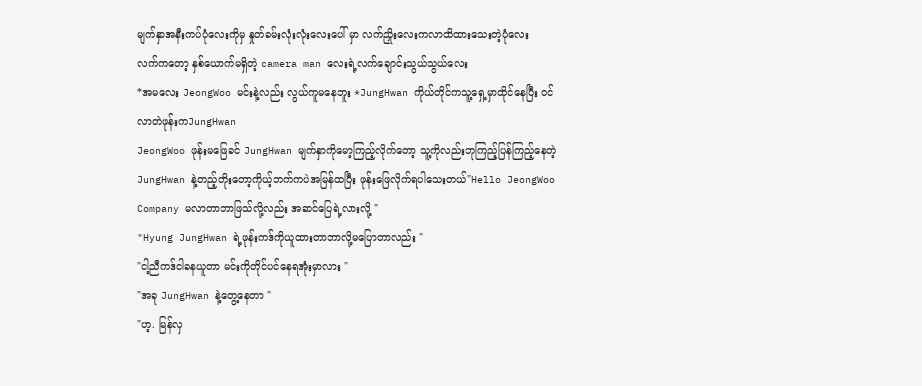မျက်နှာအနီးကပ်ပုံလေးကိုမှ နှုတ်ခမ်းလုံးလုံးလေးပေါ် မှာ လက်ညှိုးလေးကလာထိထားသေးတဲ့ပုံလေး
လက်ကတော့ နှစ်ယောက်မရှိတဲ့ camera man လေးရဲ့လက်ချောင်းသွယ်သွယ်လေး
*အမလေး JeongWoo မင်းနဲ့လည်း လွယ်ကူမနေဘူး *JungHwan ကိုယ်တိုင်ကသူ့ရှေ့မှာထိုင်နေပြီး ဝင်လာတဲဖုန်းကJungHwan
JeongWoo ဖုန်းမဖြေခင် JungHwan မျက်နှာကိုမော့ကြည့်လိုက်တော့ သူ့ကိုလည်းဘုကြည့်ပြန်ကြည့်နေတဲ့ JungHwan နဲ့တည့်တိုးတော့ကိုယ့်ဘက်ကပဲအမြန်ထပြီး ဖုန်းဖြေလိုက်ရပါသေးတယ်"Hello JeongWoo Company မလာတာဘာဖြသ်လို့လည်း အဆင်ပြေရဲ့လားလို့ "
"Hyung JungHwan ရဲ့ဖုန်းကဒ်ကိုယူထားတာဘာလို့မပြောတာလည်း "
"ငါ့ညီကဒ်ငါခနယူတာ မင်းကိုတိုင်ပင်နေရအုံးမှာလား "
"အခု JungHwan နဲ့တွေ့နေတာ "
"ဟ့. မြန်လှ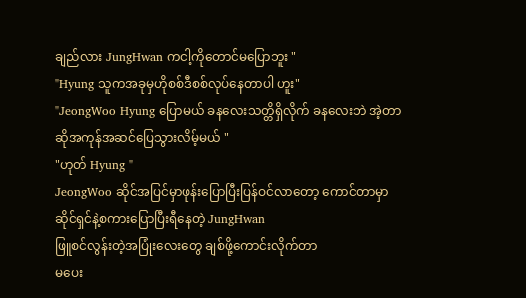ချည်လား JungHwan ကငါ့ကိုတောင်မပြောဘူး "
"Hyung သူကအခုမှဟိုစစ်ဒီစစ်လုပ်နေတာပါ ဟူး"
"JeongWoo Hyung ပြောမယ် ခနလေးသတ္တိရှိလိုက် ခနလေးဘဲ အဲ့တာဆိုအကုန်အဆင်ပြေသွားလိမ့်မယ် "
"ဟုတ် Hyung "
JeongWoo ဆိုင်အပြင်မှာဖုန်းပြောပြီးပြန်ဝင်လာတော့ ကောင်တာမှာဆိုင်ရှင်နဲ့စကားပြောပြီးရီနေတဲ့ JungHwan
ဖြူစင်လွန်းတဲ့အပြုံးလေးတွေ ချစ်ဖို့ကောင်းလိုက်တာ
မပေး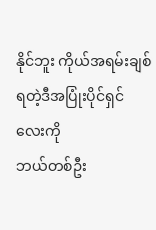နိုင်ဘူး ကိုယ်အရမ်းချစ်ရတဲ့ဒီအပြုံးပိုင်ရှင်လေးကို
ဘယ်တစ်ဦး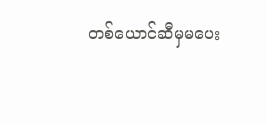တစ်ယောင်ဆီမှမပေး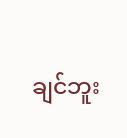ချင်ဘူး